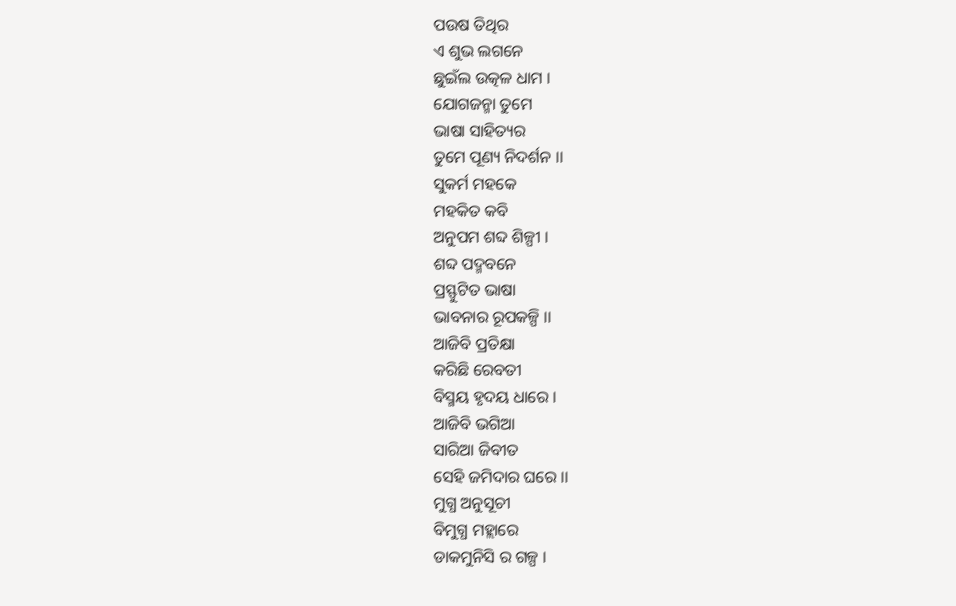ପଉଷ ତିଥିର
ଏ ଶୁଭ ଲଗନେ
ଛୁଇଁଲ ଉତ୍କଳ ଧାମ ।
ଯୋଗଜନ୍ମା ତୁମେ
ଭାଷା ସାହିତ୍ୟର
ତୁମେ ପୂଣ୍ୟ ନିଦର୍ଶନ ।।
ସୁକର୍ମ ମହକେ
ମହକିତ କବି
ଅନୁପମ ଶବ୍ଦ ଶିଳ୍ପୀ ।
ଶବ୍ଦ ପଦ୍ମବନେ
ପ୍ରସ୍ଫୁଟିତ ଭାଷା
ଭାବନାର ରୂପକଳ୍ପି ।।
ଆଜିବି ପ୍ରତିକ୍ଷା
କରିଛି ରେବତୀ
ବିସ୍ମୟ ହୃଦୟ ଧାରେ ।
ଆଜିବି ଭଗିଆ
ସାରିଆ ଜିବୀତ
ସେହି ଜମିଦାର ଘରେ ।।
ମୁଗ୍ଧ ଅନୁସୂଚୀ
ବିମୁଗ୍ଧ ମହ୍ଲାରେ
ଡାକମୁନିସି ର ଗଳ୍ପ ।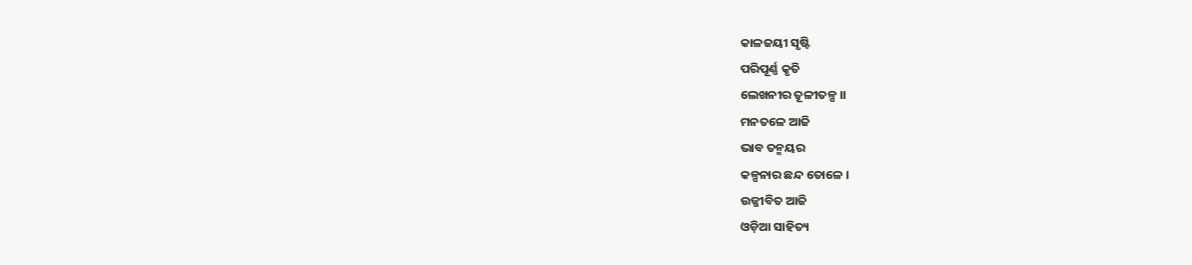କାଳଜୟୀ ସୃଷ୍ଟି
ପରିପୂର୍ଣ୍ଣ କୃତି
ଲେଖନୀର ତୂଳୀତଳ୍ପ ।।
ମନତଳେ ଆଜି
ଭାବ ତନ୍ମୟର
କଳ୍ପନାର ଛନ୍ଦ ତୋଳେ ।
ଉଜ୍ଜୀବିତ ଆଜି
ଓଡ଼ିଆ ସାହିତ୍ୟ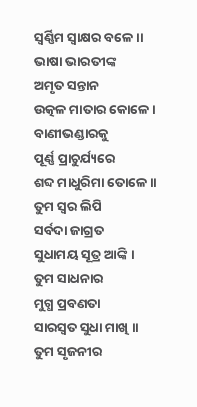ସ୍ବର୍ଣ୍ଣିମ ସ୍ବାକ୍ଷର ବଳେ ।।
ଭାଷା ଭାରତୀଙ୍କ
ଅମୃତ ସନ୍ତାନ
ଉତ୍କଳ ମାତାର କୋଳେ ।
ବାଣୀଭଣ୍ଡାରକୁ
ପୂର୍ଣ୍ଣ ପ୍ରାଚୁର୍ଯ୍ୟରେ
ଶବ୍ଦ ମାଧୁରିମା ତୋଳେ ।।
ତୁମ ସ୍ବର ଲିପି
ସର୍ବଦା ଜାଗ୍ରତ
ସୁଧାମୟ ସୂତ୍ର ଆଙ୍କି ।
ତୁମ ସାଧନାର
ମୁଗ୍ଧ ପ୍ରବଣତା
ସାରସ୍ବତ ସୁଧା ମାଖି ।।
ତୁମ ସୃଜନୀର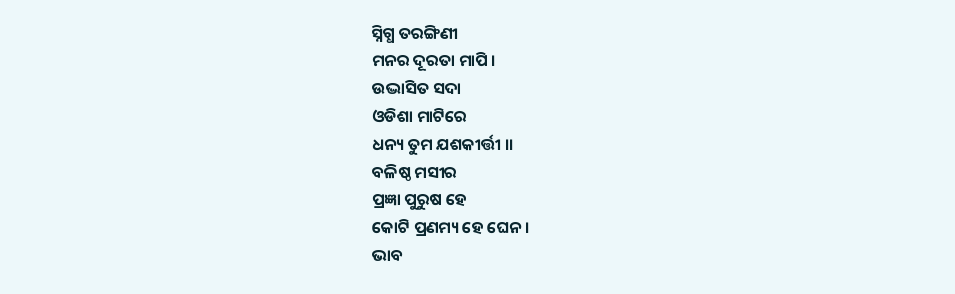ସ୍ନିଗ୍ଧ ତରଙ୍ଗିଣୀ
ମନର ଦୂରତା ମାପି ।
ଉଦ୍ଭାସିତ ସଦା
ଓଡିଶା ମାଟିରେ
ଧନ୍ୟ ତୁମ ଯଶକୀର୍ତ୍ତୀ ।।
ବଳିଷ୍ଠ ମସୀର
ପ୍ରଜ୍ଞା ପୁରୁଷ ହେ
କୋଟି ପ୍ରଣମ୍ୟ ହେ ଘେନ ।
ଭାବ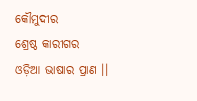କୌମୁଦୀର
ଶ୍ରେଷ୍ଠ କାରୀଗର
ଓଡ଼ିଆ ଭାଷାର ପ୍ରାଣ ।।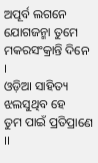ଅପୂର୍ବ ଲଗନେ
ଯୋଗଜନ୍ମା ତୁମେ
ମକରସଂକ୍ରାନ୍ତି ଦିନେ ।
ଓଡ଼ିଆ ସାହିତ୍ୟ
ଝଲସୁଥିବ ହେ
ତୁମ ପାଇଁ ପ୍ରତିପ୍ରାଣେ ।।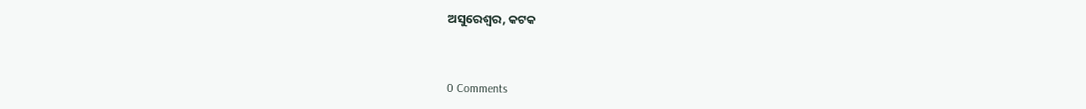ଅସୁରେଶ୍ବର, କଟକ



0 Comments